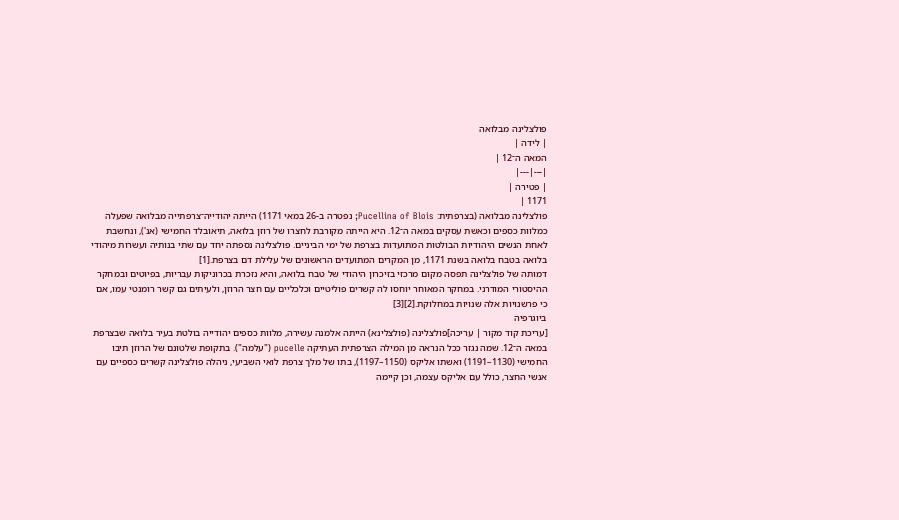פולצלינה מבלואה
| לידה |
המאה ה־12 |
|---|---|
| פטירה |
1171 |
פולצלינה מבלואה (בצרפתית: Pucellina of Blois; נפטרה ב-26 במאי 1171) הייתה יהודייה־צרפתייה מבלואה שפעלה כמלוות כספים וכאשת עסקים במאה ה־12. היא הייתה מקורבת לחצרו של רוזן בלואה, תיאובלד החמישי (אנ'), ונחשבת לאחת הנשים היהודיות הבולטות המתועדות בצרפת של ימי הביניים. פולצלינה נספתה יחד עם שתי בנותיה ועשרות מיהודי בלואה בטבח בלואה בשנת 1171, מן המקרים המתועדים הראשונים של עלילת דם בצרפת.[1]
דמותה של פולצלינה תפסה מקום מרכזי בזיכרון היהודי של טבח בלואה, והיא נזכרת בכרוניקות עבריות, בפיוטים ובמחקר ההיסטורי המודרני. במחקר המאוחר יוחסו לה קשרים פוליטיים וכלכליים עם חצר הרוזן, ולעיתים גם קשר רומנטי עמו, אם כי פרשנויות אלה שנויות במחלוקת.[2][3]
ביוגרפיה
[עריכת קוד מקור | עריכה]פולצלינה (פולצלינא) הייתה אלמנה עשירה, מלוות כספים יהודייה בולטת בעיר בלואה שבצרפת במאה ה־12. שמה נגזר ככל הנראה מן המילה הצרפתית העתיקה pucelle ("עלמה"). בתקופת שלטונם של הרוזן תיבו החמישי (1130–1191) ואשתו אליקס (1150–1197), בתו של מלך צרפת לואי השביעי, ניהלה פולצלינה קשרים כספיים עם אנשי החצר, כולל עם אליקס עצמה, וכן קיימה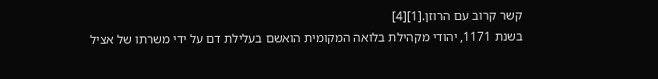קשר קרוב עם הרוזן.[1][4]
בשנת 1171, יהודי מקהילת בלואה המקומית הואשם בעלילת דם על ידי משרתו של אציל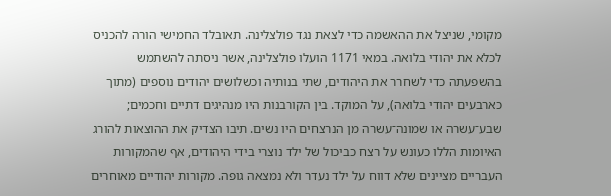מקומי, שניצל את ההאשמה כדי לצאת נגד פולצלינה. תאובלד החמישי הורה להכניס לכלא את יהודי בלואה. במאי 1171 הועלו פולצלינה, אשר ניסתה להשתמש בהשפעתה כדי לשחרר את היהודים, שתי בנותיה וכשלושים יהודים נוספים (מתוך כארבעים יהודי בלואה), על המוקד. בין הקורבנות היו מנהיגים דתיים וחכמים; שבע־עשרה או שמונה־עשרה מן הנרצחים היו נשים. תיבו הצדיק את ההוצאות להורג האיומות הללו כעונש על רצח כביכול של ילד נוצרי בידי היהודים, אף שהמקורות העבריים מציינים שלא דווח על ילד נעדר ולא נמצאה גופה. מקורות יהודיים מאוחרים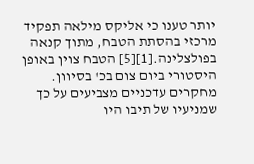יותר טענו כי אליקס מילאה תפקיד מרכזי בהסתת הטבח, מתוך קנאה בפולצלינה.[1][5] הטבח צוין באופן היסטורי ביום צום בכ' בסיוון.
מחקרים עדכניים מצביעים על כך שמניעיו של תיבו היו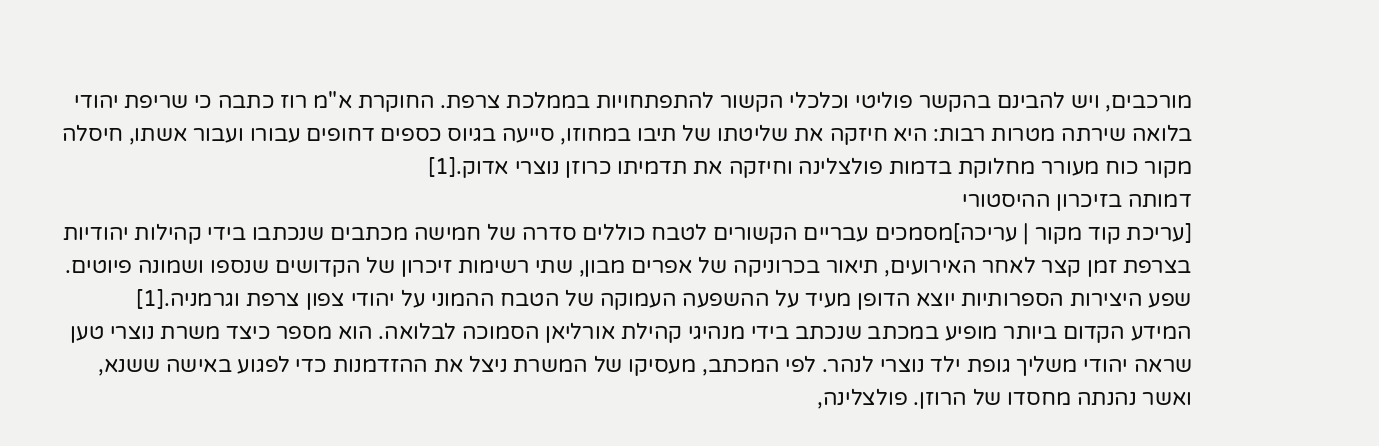מורכבים, ויש להבינם בהקשר פוליטי וכלכלי הקשור להתפתחויות בממלכת צרפת. החוקרת א"מ רוז כתבה כי שריפת יהודי בלואה שירתה מטרות רבות: היא חיזקה את שליטתו של תיבו במחוזו, סייעה בגיוס כספים דחופים עבורו ועבור אשתו, חיסלה מקור כוח מעורר מחלוקת בדמות פולצלינה וחיזקה את תדמיתו כרוזן נוצרי אדוק.[1]
דמותה בזיכרון ההיסטורי
[עריכת קוד מקור | עריכה]מסמכים עבריים הקשורים לטבח כוללים סדרה של חמישה מכתבים שנכתבו בידי קהילות יהודיות בצרפת זמן קצר לאחר האירועים, תיאור בכרוניקה של אפרים מבון, שתי רשימות זיכרון של הקדושים שנספו ושמונה פיוטים. שפע היצירות הספרותיות יוצא הדופן מעיד על ההשפעה העמוקה של הטבח ההמוני על יהודי צפון צרפת וגרמניה.[1]
המידע הקדום ביותר מופיע במכתב שנכתב בידי מנהיגי קהילת אורליאן הסמוכה לבלואה. הוא מספר כיצד משרת נוצרי טען שראה יהודי משליך גופת ילד נוצרי לנהר. לפי המכתב, מעסיקו של המשרת ניצל את ההזדמנות כדי לפגוע באישה ששנא, ואשר נהנתה מחסדו של הרוזן. פולצלינה,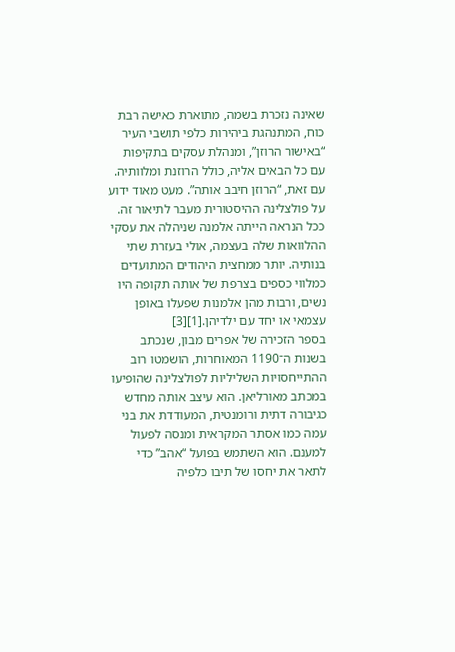שאינה נזכרת בשמה, מתוארת כאישה רבת כוח, המתנהגת ביהירות כלפי תושבי העיר “באישור הרוזן”, ומנהלת עסקים בתקיפות עם כל הבאים אליה, כולל הרוזנת ומלוותיה. עם זאת, “הרוזן חיבב אותה”. מעט מאוד ידוע על פולצלינה ההיסטורית מעבר לתיאור זה. ככל הנראה הייתה אלמנה שניהלה את עסקי ההלוואות שלה בעצמה, אולי בעזרת שתי בנותיה. יותר ממחצית היהודים המתועדים כמלווי כספים בצרפת של אותה תקופה היו נשים, ורבות מהן אלמנות שפעלו באופן עצמאי או יחד עם ילדיהן.[1][3]
בספר הזכירה של אפרים מבון, שנכתב בשנות ה־1190 המאוחרות, הושמטו רוב ההתייחסויות השליליות לפולצלינה שהופיעו במכתב מאורליאן. הוא עיצב אותה מחדש כגיבורה דתית ורומנטית, המעודדת את בני עמה כמו אסתר המקראית ומנסה לפעול למענם. הוא השתמש בפועל “אהב” כדי לתאר את יחסו של תיבו כלפיה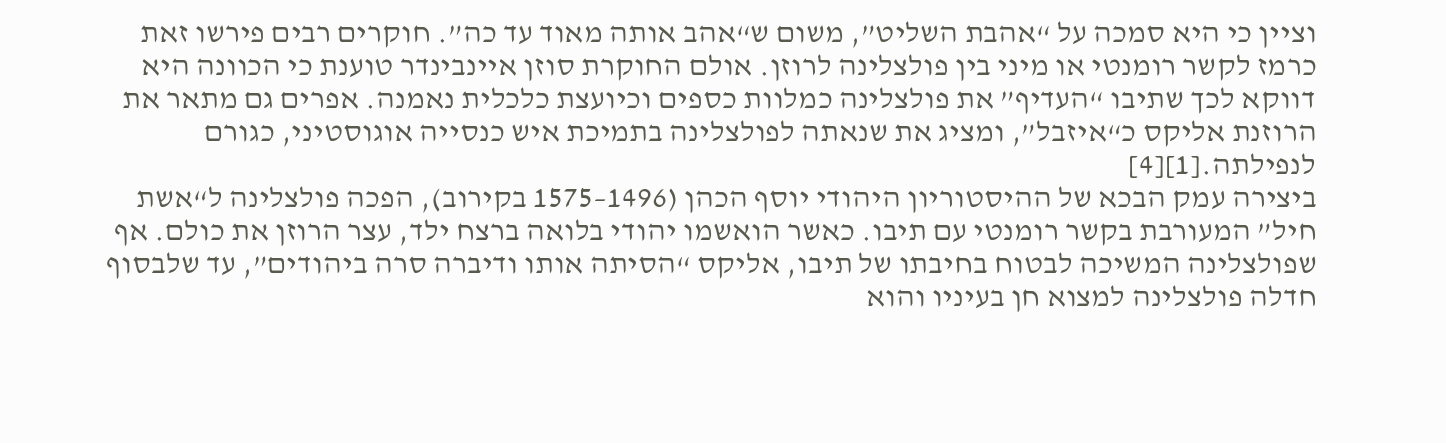וציין כי היא סמכה על “אהבת השליט”, משום ש“אהב אותה מאוד עד כה”. חוקרים רבים פירשו זאת כרמז לקשר רומנטי או מיני בין פולצלינה לרוזן. אולם החוקרת סוזן איינבינדר טוענת כי הכוונה היא דווקא לכך שתיבו “העדיף” את פולצלינה כמלוות כספים וכיועצת כלכלית נאמנה. אפרים גם מתאר את הרוזנת אליקס כ“איזבל”, ומציג את שנאתה לפולצלינה בתמיכת איש כנסייה אוגוסטיני, כגורם לנפילתה.[1][4]
ביצירה עמק הבכא של ההיסטוריון היהודי יוסף הכהן (1496–1575 בקירוב), הפכה פולצלינה ל“אשת חיל” המעורבת בקשר רומנטי עם תיבו. כאשר הואשמו יהודי בלואה ברצח ילד, עצר הרוזן את כולם. אף שפולצלינה המשיכה לבטוח בחיבתו של תיבו, אליקס “הסיתה אותו ודיברה סרה ביהודים”, עד שלבסוף חדלה פולצלינה למצוא חן בעיניו והוא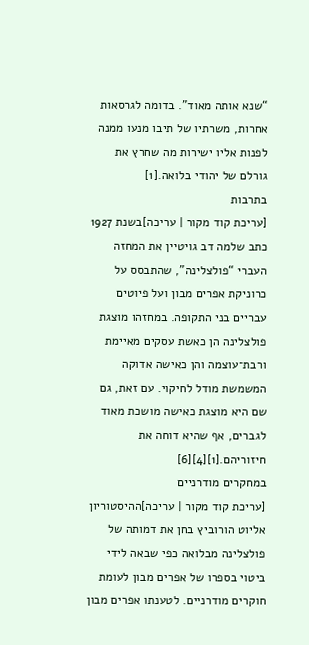“שנא אותה מאוד”. בדומה לגרסאות אחרות, משרתיו של תיבו מנעו ממנה לפנות אליו ישירות מה שחרץ את גורלם של יהודי בלואה.[1]
בתרבות
[עריכת קוד מקור | עריכה]בשנת 1927 כתב שלמה דב גויטיין את המחזה העברי “פולצלינה”, שהתבסס על כרוניקת אפרים מבון ועל פיוטים עבריים בני התקופה. במחזהו מוצגת פולצלינה הן כאשת עסקים מאיימת ורבת־עוצמה והן כאישה אדוקה המשמשת מודל לחיקוי. עם זאת, גם שם היא מוצגת כאישה מושכת מאוד לגברים, אף שהיא דוחה את חיזוריהם.[1][4][6]
במחקרים מודרניים
[עריכת קוד מקור | עריכה]ההיסטוריון אליוט הורוביץ בחן את דמותה של פולצלינה מבלואה כפי שבאה לידי ביטוי בספרו של אפרים מבון לעומת חוקרים מודרניים. לטענתו אפרים מבון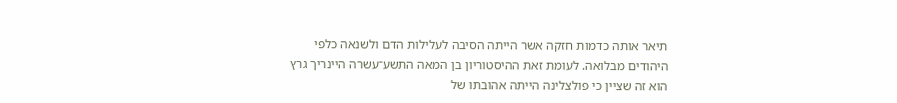תיאר אותה כדמות חזקה אשר הייתה הסיבה לעלילות הדם ולשנאה כלפי היהודים מבלואה. לעומת זאת ההיסטוריון בן המאה התשע־עשרה היינריך גרץ הוא זה שציין כי פולצלינה הייתה אהובתו של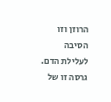הרוזן וזו הסיבה לעלילת הדם. גרסה זו של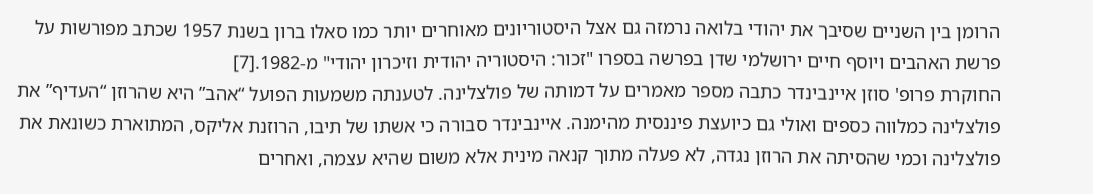הרומן בין השניים שסיבך את יהודי בלואה נרמזה גם אצל היסטוריונים מאוחרים יותר כמו סאלו ברון בשנת 1957 שכתב מפורשות על פרשת האהבים ויוסף חיים ירושלמי שדן בפרשה בספרו "זכור: היסטוריה יהודית וזיכרון יהודי" מ-1982.[7]
החוקרת פרופ' סוזן איינבינדר כתבה מספר מאמרים על דמותה של פולצלינה. לטענתה משמעות הפועל “אהב” היא שהרוזן “העדיף” את פולצלינה כמלווה כספים ואולי גם כיועצת פיננסית מהימנה. איינבינדר סבורה כי אשתו של תיבו, הרוזנת אליקס, המתוארת כשונאת את פולצלינה וכמי שהסיתה את הרוזן נגדה, לא פעלה מתוך קנאה מינית אלא משום שהיא עצמה, ואחרים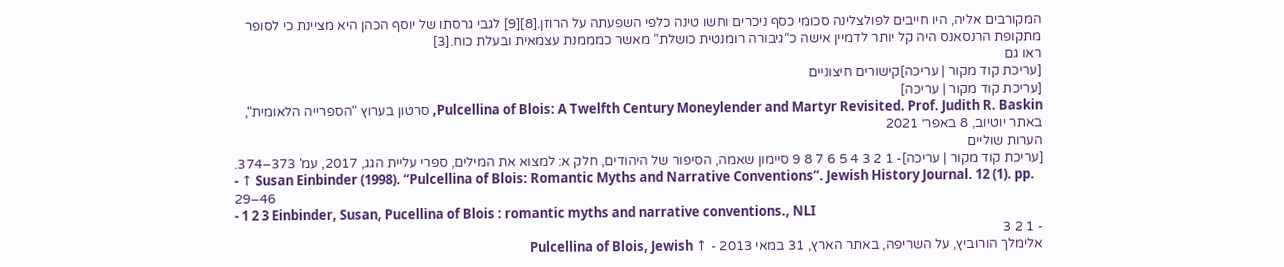המקורבים אליה, היו חייבים לפולצלינה סכומי כסף ניכרים וחשו טינה כלפי השפעתה על הרוזן.[8][9] לגבי גרסתו של יוסף הכהן היא מציינת כי לסופר מתקופת הרנסאנס היה קל יותר לדמיין אישה כ“גיבורה רומנטית כושלת” מאשר כמממנת עצמאית ובעלת כוח.[3]
ראו גם
[עריכת קוד מקור | עריכה]קישורים חיצוניים
[עריכת קוד מקור | עריכה]
Pulcellina of Blois: A Twelfth Century Moneylender and Martyr Revisited. Prof. Judith R. Baskin, סרטון בערוץ "הספרייה הלאומית", באתר יוטיוב, 8 באפר׳ 2021
הערות שוליים
[עריכת קוד מקור | עריכה]- 1 2 3 4 5 6 7 8 9 סיימון שאמה, הסיפור של היהודים, חלק א: למצוא את המילים, ספרי עליית הגג, 2017, עמ' 373–374.
- ↑ Susan Einbinder (1998). “Pulcellina of Blois: Romantic Myths and Narrative Conventions”. Jewish History Journal. 12 (1). pp. 29–46
- 1 2 3 Einbinder, Susan, Pucellina of Blois : romantic myths and narrative conventions., NLI
- 1 2 3
אלימלך הורוביץ, על השריפה, באתר הארץ, 31 במאי 2013 - ↑ Pulcellina of Blois, Jewish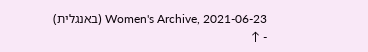Women's Archive, 2021-06-23 (באנגלית)
- ↑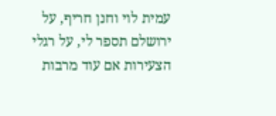עמית לוי וחנן חריף, על ירושלם תספר לי, על רגלי הצעירות אם עוד מרבות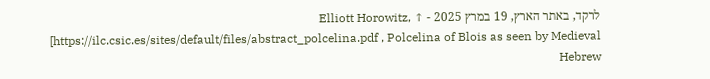לרקד, באתר הארץ, 19 במרץ 2025 - ↑ Elliott Horowitz, [https://ilc.csic.es/sites/default/files/abstract_polcelina.pdf , Polcelina of Blois as seen by Medieval Hebrew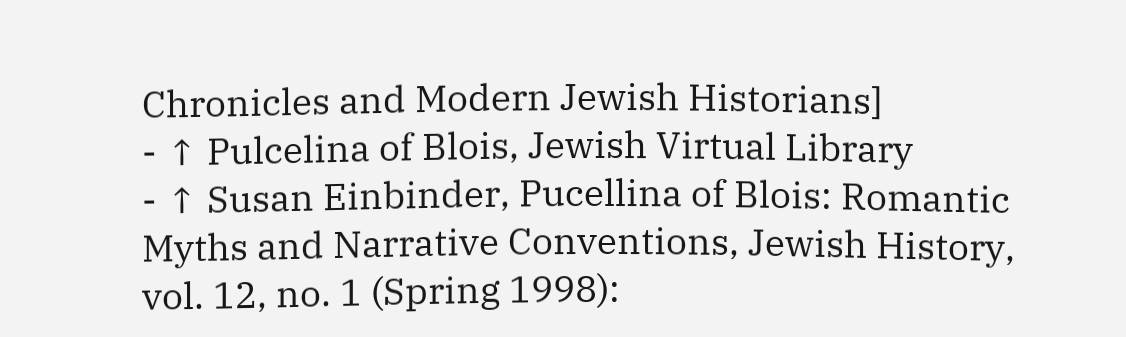Chronicles and Modern Jewish Historians]
- ↑ Pulcelina of Blois, Jewish Virtual Library
- ↑ Susan Einbinder, Pucellina of Blois: Romantic Myths and Narrative Conventions, Jewish History, vol. 12, no. 1 (Spring 1998):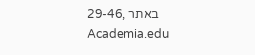29-46, באתר Academia.edu